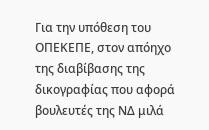Για την υπόθεση του ΟΠΕΚΕΠΕ, στον απόηχο της διαβίβασης της δικογραφίας που αφορά βουλευτές της ΝΔ μιλά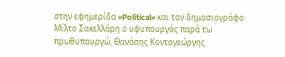στην εφημερίδα «Political» και τον δημοσιογράφο Μίλτο Σακελλάρη ο υφυπουργός παρά τω πρωθυπουργώ, Θανάσης Κοντογεώργης.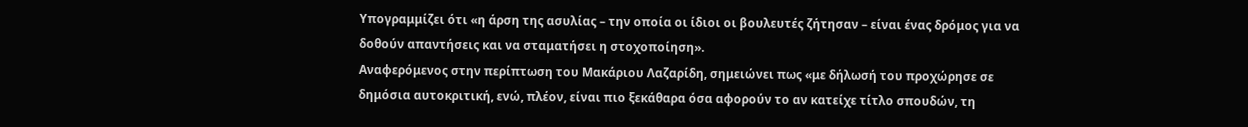Υπογραμμίζει ότι «η άρση της ασυλίας – την οποία οι ίδιοι οι βουλευτές ζήτησαν – είναι ένας δρόμος για να δοθούν απαντήσεις και να σταματήσει η στοχοποίηση».
Αναφερόμενος στην περίπτωση του Μακάριου Λαζαρίδη, σημειώνει πως «με δήλωσή του προχώρησε σε δημόσια αυτοκριτική, ενώ, πλέον, είναι πιο ξεκάθαρα όσα αφορούν το αν κατείχε τίτλο σπουδών, τη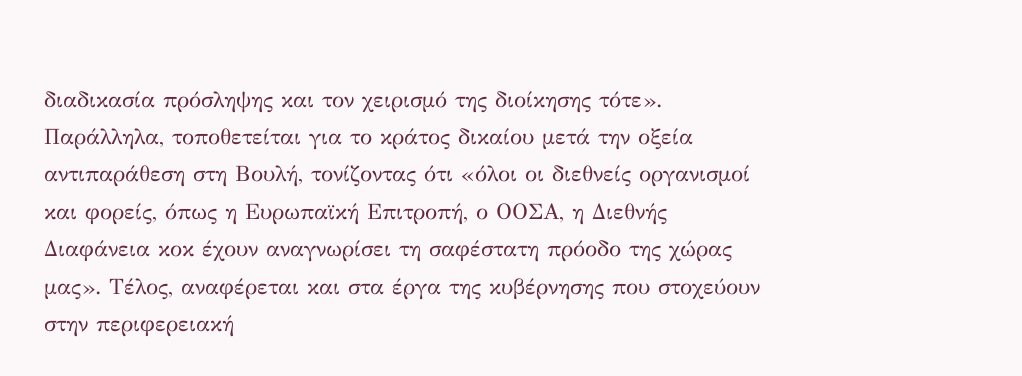διαδικασία πρόσληψης και τον χειρισμό της διοίκησης τότε». Παράλληλα, τοποθετείται για το κράτος δικαίου μετά την οξεία αντιπαράθεση στη Βουλή, τονίζοντας ότι «όλοι οι διεθνείς οργανισμοί και φορείς, όπως η Ευρωπαϊκή Επιτροπή, ο ΟΟΣΑ, η Διεθνής Διαφάνεια κοκ έχουν αναγνωρίσει τη σαφέστατη πρόοδο της χώρας μας». Τέλος, αναφέρεται και στα έργα της κυβέρνησης που στοχεύουν στην περιφερειακή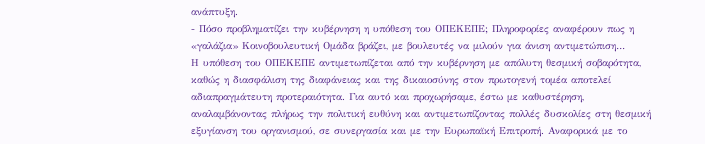ανάπτυξη.
- Πόσο προβληματίζει την κυβέρνηση η υπόθεση του ΟΠΕΚΕΠΕ; Πληροφορίες αναφέρουν πως η «γαλάζια» Κοινοβουλευτική Ομάδα βράζει, με βουλευτές να μιλούν για άνιση αντιμετώπιση…
Η υπόθεση του ΟΠΕΚΕΠΕ αντιμετωπίζεται από την κυβέρνηση με απόλυτη θεσμική σοβαρότητα, καθώς η διασφάλιση της διαφάνειας και της δικαιοσύνης στον πρωτογενή τομέα αποτελεί αδιαπραγμάτευτη προτεραιότητα. Για αυτό και προχωρήσαμε, έστω με καθυστέρηση, αναλαμβάνοντας πλήρως την πολιτική ευθύνη και αντιμετωπίζοντας πολλές δυσκολίες στη θεσμική εξυγίανση του οργανισμού, σε συνεργασία και με την Ευρωπαϊκή Επιτροπή. Αναφορικά με το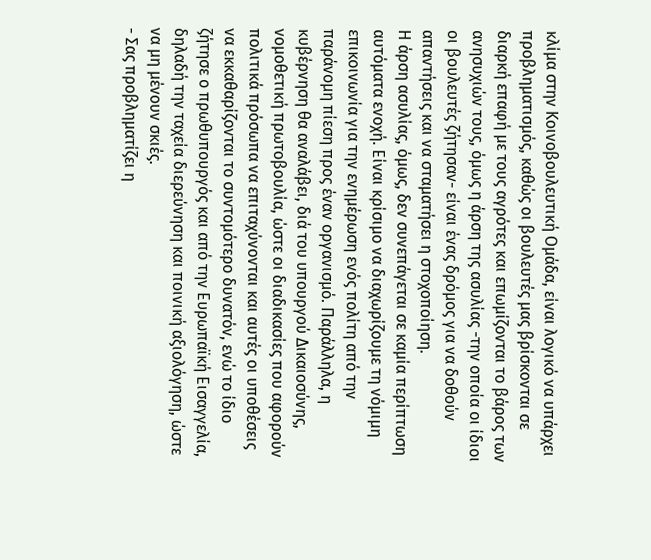κλίμα στην Κοινοβουλευτική Ομάδα, είναι λογικό να υπάρχει προβληματισμός, καθώς οι βουλευτές μας βρίσκονται σε διαρκή επαφή με τους αγρότες και επωμίζονται το βάρος των ανησυχιών τους, όμως η άρση της ασυλίας -την οποία οι ίδιοι οι βουλευτές ζήτησαν- είναι ένας δρόμος για να δοθούν απαντήσεις και να σταματήσει η στοχοποίηση.
Η άρση ασυλίας, όμως, δεν συνεπάγεται σε καμία περίπτωση αυτόματα ενοχή. Είναι κρίσιμο να διαχωρίζουμε τη νόμιμη επικοινωνία για την ενημέρωση ενός πολίτη από την παράνομη πίεση προς έναν οργανισμό. Παράλληλα, η κυβέρνηση θα αναλάβει, διά του υπουργού Δικαιοσύνης, νομοθετική πρωτοβουλία, ώστε οι διαδικασίες που αφορούν πολιτικά πρόσωπα να επιταχύνονται και αυτές οι υποθέσεις να εκκαθαρίζονται το συντομότερο δυνατόν, ενώ το ίδιο ζήτησε ο πρωθυπουργός και από την Ευρωπαϊκή Εισαγγελία, δηλαδή την ταχεία διερεύνηση και ποινική αξιολόγηση, ώστε να μη μένουν σκιές.
- Σας προβληματίζει η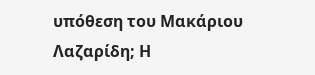υπόθεση του Μακάριου Λαζαρίδη; Η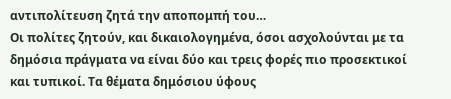αντιπολίτευση ζητά την αποπομπή του…
Οι πολίτες ζητούν, και δικαιολογημένα, όσοι ασχολούνται με τα δημόσια πράγματα να είναι δύο και τρεις φορές πιο προσεκτικοί και τυπικοί. Τα θέματα δημόσιου ύφους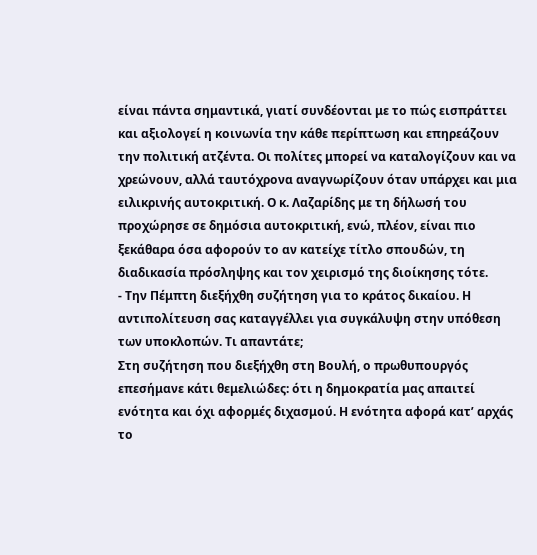είναι πάντα σημαντικά, γιατί συνδέονται με το πώς εισπράττει και αξιολογεί η κοινωνία την κάθε περίπτωση και επηρεάζουν την πολιτική ατζέντα. Οι πολίτες μπορεί να καταλογίζουν και να χρεώνουν, αλλά ταυτόχρονα αναγνωρίζουν όταν υπάρχει και μια ειλικρινής αυτοκριτική. Ο κ. Λαζαρίδης με τη δήλωσή του προχώρησε σε δημόσια αυτοκριτική, ενώ, πλέον, είναι πιο ξεκάθαρα όσα αφορούν το αν κατείχε τίτλο σπουδών, τη διαδικασία πρόσληψης και τον χειρισμό της διοίκησης τότε.
- Την Πέμπτη διεξήχθη συζήτηση για το κράτος δικαίου. Η αντιπολίτευση σας καταγγέλλει για συγκάλυψη στην υπόθεση των υποκλοπών. Τι απαντάτε;
Στη συζήτηση που διεξήχθη στη Βουλή, ο πρωθυπουργός επεσήμανε κάτι θεμελιώδες: ότι η δημοκρατία μας απαιτεί ενότητα και όχι αφορμές διχασμού. Η ενότητα αφορά κατ’ αρχάς το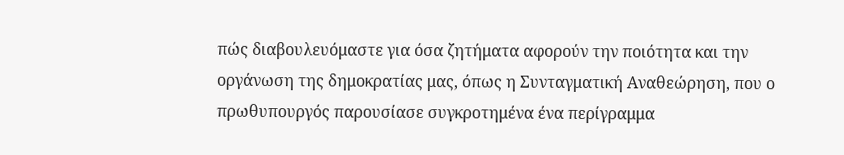πώς διαβουλευόμαστε για όσα ζητήματα αφορούν την ποιότητα και την οργάνωση της δημοκρατίας μας, όπως η Συνταγματική Αναθεώρηση, που ο πρωθυπουργός παρουσίασε συγκροτημένα ένα περίγραμμα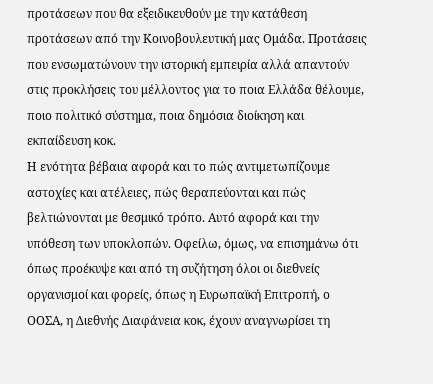προτάσεων που θα εξειδικευθούν με την κατάθεση προτάσεων από την Κοινοβουλευτική μας Ομάδα. Προτάσεις που ενσωματώνουν την ιστορική εμπειρία αλλά απαντούν στις προκλήσεις του μέλλοντος για το ποια Ελλάδα θέλουμε, ποιο πολιτικό σύστημα, ποια δημόσια διοίκηση και εκπαίδευση κοκ.
Η ενότητα βέβαια αφορά και το πώς αντιμετωπίζουμε αστοχίες και ατέλειες, πώς θεραπεύονται και πώς βελτιώνονται με θεσμικό τρόπο. Αυτό αφορά και την υπόθεση των υποκλοπών. Οφείλω, όμως, να επισημάνω ότι όπως προέκυψε και από τη συζήτηση όλοι οι διεθνείς οργανισμοί και φορείς, όπως η Ευρωπαϊκή Επιτροπή, ο ΟΟΣΑ, η Διεθνής Διαφάνεια κοκ, έχουν αναγνωρίσει τη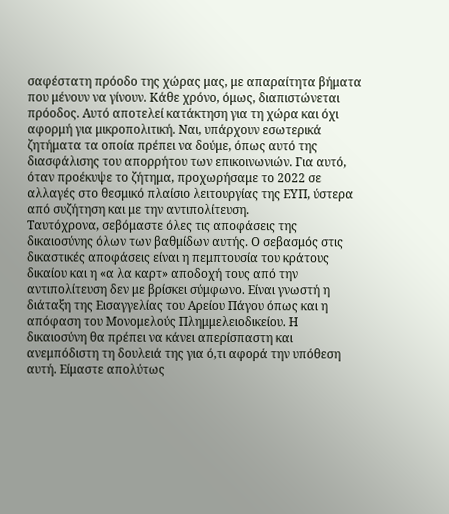σαφέστατη πρόοδο της χώρας μας, με απαραίτητα βήματα που μένουν να γίνουν. Κάθε χρόνο, όμως, διαπιστώνεται πρόοδος. Αυτό αποτελεί κατάκτηση για τη χώρα και όχι αφορμή για μικροπολιτική. Ναι, υπάρχουν εσωτερικά ζητήματα τα οποία πρέπει να δούμε, όπως αυτό της διασφάλισης του απορρήτου των επικοινωνιών. Για αυτό, όταν προέκυψε το ζήτημα, προχωρήσαμε το 2022 σε αλλαγές στο θεσμικό πλαίσιο λειτουργίας της ΕΥΠ, ύστερα από συζήτηση και με την αντιπολίτευση.
Ταυτόχρονα, σεβόμαστε όλες τις αποφάσεις της δικαιοσύνης όλων των βαθμίδων αυτής. Ο σεβασμός στις δικαστικές αποφάσεις είναι η πεμπτουσία του κράτους δικαίου και η «α λα καρτ» αποδοχή τους από την αντιπολίτευση δεν με βρίσκει σύμφωνο. Είναι γνωστή η διάταξη της Εισαγγελίας του Αρείου Πάγου όπως και η απόφαση του Μονομελούς Πλημμελειοδικείου. Η δικαιοσύνη θα πρέπει να κάνει απερίσπαστη και ανεμπόδιστη τη δουλειά της για ό,τι αφορά την υπόθεση αυτή. Είμαστε απολύτως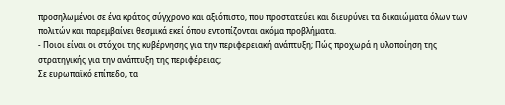προσηλωμένοι σε ένα κράτος σύγχρονο και αξιόπιστο, που προστατεύει και διευρύνει τα δικαιώματα όλων των πολιτών και παρεμβαίνει θεσμικά εκεί όπου εντοπίζονται ακόμα προβλήματα.
- Ποιοι είναι οι στόχοι της κυβέρνησης για την περιφερειακή ανάπτυξη; Πώς προχωρά η υλοποίηση της στρατηγικής για την ανάπτυξη της περιφέρειας;
Σε ευρωπαϊκό επίπεδο, τα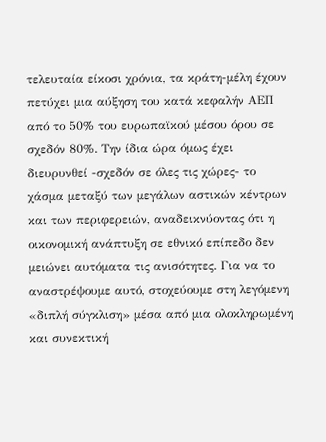τελευταία είκοσι χρόνια, τα κράτη-μέλη έχουν πετύχει μια αύξηση του κατά κεφαλήν ΑΕΠ από το 50% του ευρωπαϊκού μέσου όρου σε σχεδόν 80%. Την ίδια ώρα όμως έχει διευρυνθεί -σχεδόν σε όλες τις χώρες- το χάσμα μεταξύ των μεγάλων αστικών κέντρων και των περιφερειών, αναδεικνύοντας ότι η οικονομική ανάπτυξη σε εθνικό επίπεδο δεν μειώνει αυτόματα τις ανισότητες. Για να το αναστρέψουμε αυτό, στοχεύουμε στη λεγόμενη «διπλή σύγκλιση» μέσα από μια ολοκληρωμένη και συνεκτική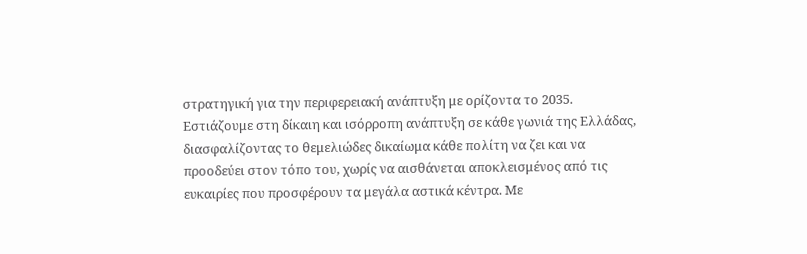στρατηγική για την περιφερειακή ανάπτυξη με ορίζοντα το 2035.
Εστιάζουμε στη δίκαιη και ισόρροπη ανάπτυξη σε κάθε γωνιά της Ελλάδας, διασφαλίζοντας το θεμελιώδες δικαίωμα κάθε πολίτη να ζει και να προοδεύει στον τόπο του, χωρίς να αισθάνεται αποκλεισμένος από τις ευκαιρίες που προσφέρουν τα μεγάλα αστικά κέντρα. Με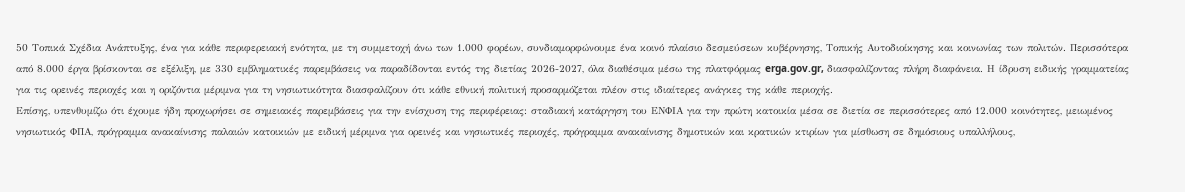50 Τοπικά Σχέδια Ανάπτυξης, ένα για κάθε περιφερειακή ενότητα, με τη συμμετοχή άνω των 1.000 φορέων, συνδιαμορφώνουμε ένα κοινό πλαίσιο δεσμεύσεων κυβέρνησης, Τοπικής Αυτοδιοίκησης και κοινωνίας των πολιτών. Περισσότερα από 8.000 έργα βρίσκονται σε εξέλιξη, με 330 εμβληματικές παρεμβάσεις να παραδίδονται εντός της διετίας 2026-2027, όλα διαθέσιμα μέσω της πλατφόρμας erga.gov.gr, διασφαλίζοντας πλήρη διαφάνεια. Η ίδρυση ειδικής γραμματείας για τις ορεινές περιοχές και η οριζόντια μέριμνα για τη νησιωτικότητα διασφαλίζουν ότι κάθε εθνική πολιτική προσαρμόζεται πλέον στις ιδιαίτερες ανάγκες της κάθε περιοχής.
Επίσης, υπενθυμίζω ότι έχουμε ήδη προχωρήσει σε σημειακές παρεμβάσεις για την ενίσχυση της περιφέρειας: σταδιακή κατάργηση του ΕΝΦΙΑ για την πρώτη κατοικία μέσα σε διετία σε περισσότερες από 12.000 κοινότητες, μειωμένος νησιωτικός ΦΠΑ, πρόγραμμα ανακαίνισης παλαιών κατοικιών με ειδική μέριμνα για ορεινές και νησιωτικές περιοχές, πρόγραμμα ανακαίνισης δημοτικών και κρατικών κτιρίων για μίσθωση σε δημόσιους υπαλλήλους,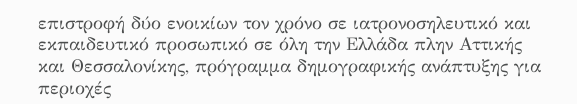επιστροφή δύο ενοικίων τον χρόνο σε ιατρονοσηλευτικό και εκπαιδευτικό προσωπικό σε όλη την Ελλάδα πλην Αττικής και Θεσσαλονίκης, πρόγραμμα δημογραφικής ανάπτυξης για περιοχές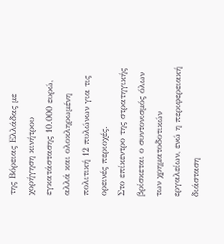της Βόρειας Ελλάδας με χορήγηση κινήτρου εγκατάστασης 10.000 ευρώ, αλλά και ολοκληρωμένη πολιτική 12 πυλώνων για τις ορεινές περιοχές.
Στο επίκεντρο της στρατηγικής βρίσκεται ο συντονισμός όλων των χρηματοδοτικών εργαλείων, ενώ η περιφερειακή διάσταση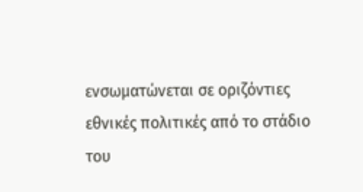ενσωματώνεται σε οριζόντιες εθνικές πολιτικές από το στάδιο του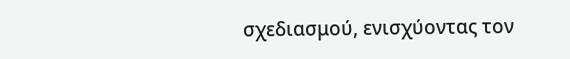σχεδιασμού, ενισχύοντας τον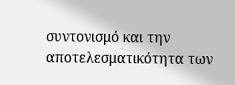συντονισμό και την αποτελεσματικότητα των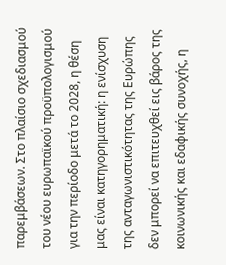παρεμβάσεων. Στο πλαίσιο σχεδιασμού του νέου ευρωπαϊκού προϋπολογισμού για την περίοδο μετά το 2028, η θέση μας είναι κατηγορηματική: η ενίσχυση της ανταγωνιστικότητας της Ευρώπης δεν μπορεί να επιτευχθεί εις βάρος της κοινωνικής και εδαφικής συνοχής, η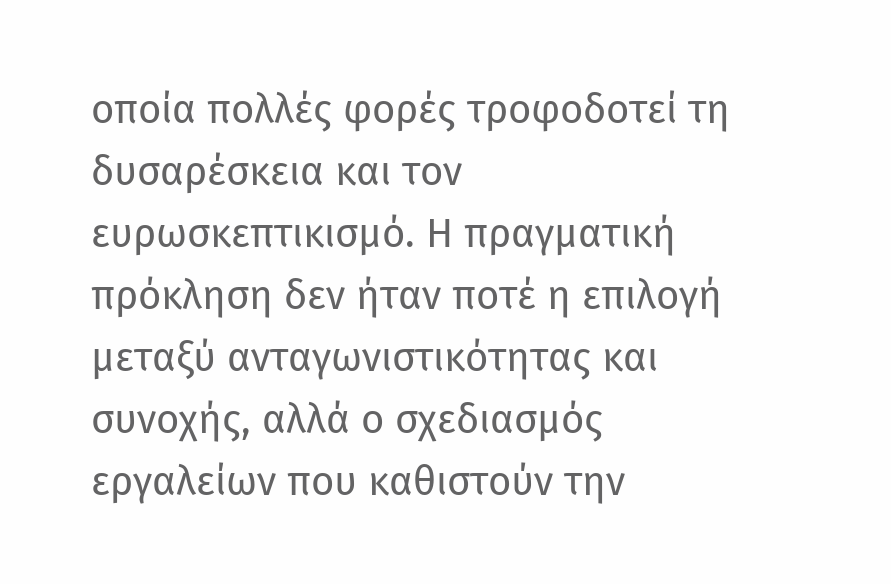οποία πολλές φορές τροφοδοτεί τη δυσαρέσκεια και τον ευρωσκεπτικισμό. Η πραγματική πρόκληση δεν ήταν ποτέ η επιλογή μεταξύ ανταγωνιστικότητας και συνοχής, αλλά ο σχεδιασμός εργαλείων που καθιστούν την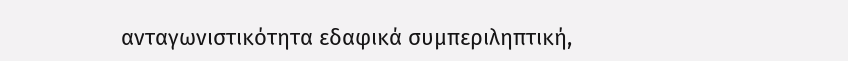ανταγωνιστικότητα εδαφικά συμπεριληπτική,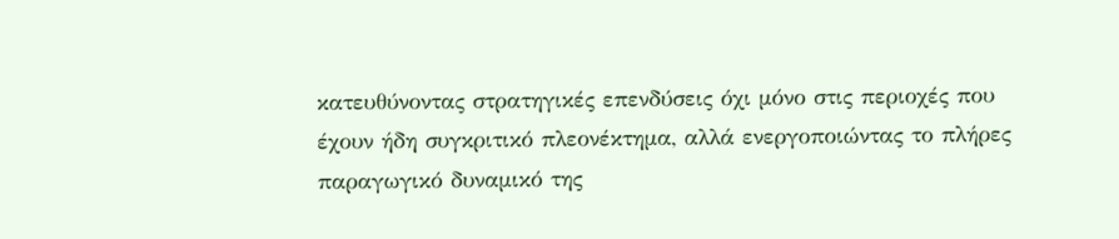κατευθύνοντας στρατηγικές επενδύσεις όχι μόνο στις περιοχές που έχουν ήδη συγκριτικό πλεονέκτημα, αλλά ενεργοποιώντας το πλήρες παραγωγικό δυναμικό της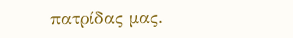πατρίδας μας.